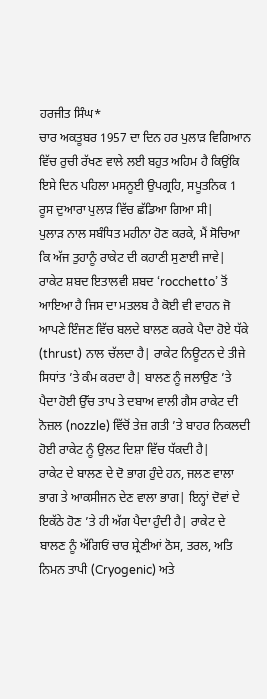ਹਰਜੀਤ ਸਿੰਘ*
ਚਾਰ ਅਕਤੂਬਰ 1957 ਦਾ ਦਿਨ ਹਰ ਪੁਲਾੜ ਵਿਗਿਆਨ ਵਿੱਚ ਰੁਚੀ ਰੱਖਣ ਵਾਲੇ ਲਈ ਬਹੁਤ ਅਹਿਮ ਹੈ ਕਿਉਂਕਿ ਇਸੇ ਦਿਨ ਪਹਿਲਾ ਮਸਨੂਈ ਉਪਗ੍ਰਹਿ, ਸਪੂਤਨਿਕ 1 ਰੂਸ ਦੁਆਰਾ ਪੁਲਾੜ ਵਿੱਚ ਛੱਡਿਆ ਗਿਆ ਸੀ|
ਪੁਲਾੜ ਨਾਲ ਸਬੰਧਿਤ ਮਹੀਨਾ ਹੋਣ ਕਰਕੇ, ਮੈਂ ਸੋਚਿਆ ਕਿ ਅੱਜ ਤੁਹਾਨੂੰ ਰਾਕੇਟ ਦੀ ਕਹਾਣੀ ਸੁਣਾਈ ਜਾਵੇ| ਰਾਕੇਟ ਸ਼ਬਦ ਇਤਾਲਵੀ ਸ਼ਬਦ ‘rocchetto’ ਤੋਂ ਆਇਆ ਹੈ ਜਿਸ ਦਾ ਮਤਲਬ ਹੈ ਕੋਈ ਵੀ ਵਾਹਨ ਜੋ ਆਪਣੇ ਇੰਜਣ ਵਿੱਚ ਬਲਦੇ ਬਾਲਣ ਕਰਕੇ ਪੈਦਾ ਹੋਏ ਧੱਕੇ (thrust) ਨਾਲ ਚੱਲਦਾ ਹੈ| ਰਾਕੇਟ ਨਿਊਟਨ ਦੇ ਤੀਜੇ ਸਿਧਾਂਤ ’ਤੇ ਕੰਮ ਕਰਦਾ ਹੈ| ਬਾਲਣ ਨੂੰ ਜਲਾਉਣ ’ਤੇ ਪੈਦਾ ਹੋਈ ਉੱਚ ਤਾਪ ਤੇ ਦਬਾਅ ਵਾਲੀ ਗੈਸ ਰਾਕੇਟ ਦੀ ਨੋਜ਼ਲ (nozzle) ਵਿੱਚੋਂ ਤੇਜ਼ ਗਤੀ ’ਤੇ ਬਾਹਰ ਨਿਕਲਦੀ ਹੋਈ ਰਾਕੇਟ ਨੂੰ ਉਲਟ ਦਿਸ਼ਾ ਵਿੱਚ ਧੱਕਦੀ ਹੈ|
ਰਾਕੇਟ ਦੇ ਬਾਲਣ ਦੇ ਦੋ ਭਾਗ ਹੁੰਦੇ ਹਨ, ਜਲਣ ਵਾਲਾ ਭਾਗ ਤੇ ਆਕਸੀਜਨ ਦੇਣ ਵਾਲਾ ਭਾਗ| ਇਨ੍ਹਾਂ ਦੋਵਾਂ ਦੇ ਇਕੱਠੇ ਹੋਣ ’ਤੇ ਹੀ ਅੱਗ ਪੈਦਾ ਹੁੰਦੀ ਹੈ| ਰਾਕੇਟ ਦੇ ਬਾਲਣ ਨੂੰ ਅੱਗਿਓਂ ਚਾਰ ਸ਼੍ਰੇਣੀਆਂ ਠੋਸ, ਤਰਲ, ਅਤਿ ਨਿਮਨ ਤਾਪੀ (Cryogenic) ਅਤੇ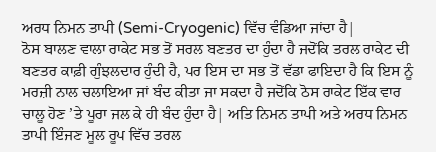ਅਰਧ ਨਿਮਨ ਤਾਪੀ (Semi-Cryogenic) ਵਿੱਚ ਵੰਡਿਆ ਜਾਂਦਾ ਹੈ|
ਠੋਸ ਬਾਲਣ ਵਾਲਾ ਰਾਕੇਟ ਸਭ ਤੋਂ ਸਰਲ ਬਣਤਰ ਦਾ ਹੁੰਦਾ ਹੈ ਜਦੋਂਕਿ ਤਰਲ ਰਾਕੇਟ ਦੀ ਬਣਤਰ ਕਾਫ਼ੀ ਗੁੰਝਲਦਾਰ ਹੁੰਦੀ ਹੈ, ਪਰ ਇਸ ਦਾ ਸਭ ਤੋਂ ਵੱਡਾ ਫਾਇਦਾ ਹੈ ਕਿ ਇਸ ਨੂੰ ਮਰਜ਼ੀ ਨਾਲ ਚਲਾਇਆ ਜਾਂ ਬੰਦ ਕੀਤਾ ਜਾ ਸਕਦਾ ਹੈ ਜਦੋਂਕਿ ਠੋਸ ਰਾਕੇਟ ਇੱਕ ਵਾਰ ਚਾਲੂ ਹੋਣ ’ਤੇ ਪੂਰਾ ਜਲ ਕੇ ਹੀ ਬੰਦ ਹੁੰਦਾ ਹੈ| ਅਤਿ ਨਿਮਨ ਤਾਪੀ ਅਤੇ ਅਰਧ ਨਿਮਨ ਤਾਪੀ ਇੰਜਣ ਮੂਲ ਰੂਪ ਵਿੱਚ ਤਰਲ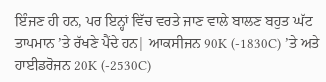ਇੰਜਣ ਹੀ ਹਨ, ਪਰ ਇਨ੍ਹਾਂ ਵਿੱਚ ਵਰਤੇ ਜਾਣ ਵਾਲੇ ਬਾਲਣ ਬਹੁਤ ਘੱਟ ਤਾਪਮਾਨ ’ਤੇ ਰੱਖਣੇ ਪੈਂਦੇ ਹਨ| ਆਕਸੀਜਨ 90K (-1830C) ’ਤੇ ਅਤੇ ਹਾਈਡਰੋਜਨ 20K (-2530C)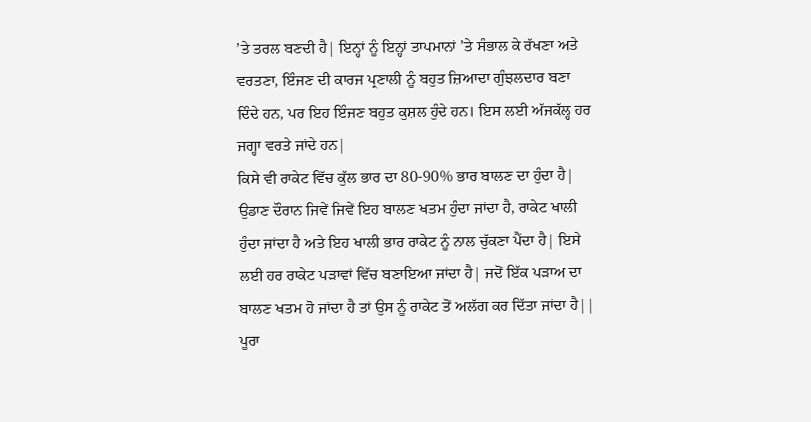’ਤੇ ਤਰਲ ਬਣਦੀ ਹੈ| ਇਨ੍ਹਾਂ ਨੂੰ ਇਨ੍ਹਾਂ ਤਾਪਮਾਨਾਂ ’ਤੇ ਸੰਭਾਲ ਕੇ ਰੱਖਣਾ ਅਤੇ ਵਰਤਣਾ, ਇੰਜਣ ਦੀ ਕਾਰਜ ਪ੍ਰਣਾਲੀ ਨੂੰ ਬਹੁਤ ਜ਼ਿਆਦਾ ਗੁੰਝਲਦਾਰ ਬਣਾ ਦਿੰਦੇ ਹਨ, ਪਰ ਇਹ ਇੰਜਣ ਬਹੁਤ ਕੁਸ਼ਲ ਹੁੰਦੇ ਹਨ। ਇਸ ਲਈ ਅੱਜਕੱਲ੍ਹ ਹਰ ਜਗ੍ਹਾ ਵਰਤੇ ਜਾਂਦੇ ਹਨ|
ਕਿਸੇ ਵੀ ਰਾਕੇਟ ਵਿੱਚ ਕੁੱਲ ਭਾਰ ਦਾ 80-90% ਭਾਰ ਬਾਲਣ ਦਾ ਹੁੰਦਾ ਹੈ| ਉਡਾਣ ਦੌਰਾਨ ਜਿਵੇਂ ਜਿਵੇਂ ਇਹ ਬਾਲਣ ਖਤਮ ਹੁੰਦਾ ਜਾਂਦਾ ਹੈ, ਰਾਕੇਟ ਖਾਲੀ ਹੁੰਦਾ ਜਾਂਦਾ ਹੈ ਅਤੇ ਇਹ ਖਾਲੀ ਭਾਰ ਰਾਕੇਟ ਨੂੰ ਨਾਲ ਚੁੱਕਣਾ ਪੈਂਦਾ ਹੈ| ਇਸੇ ਲਈ ਹਰ ਰਾਕੇਟ ਪੜਾਵਾਂ ਵਿੱਚ ਬਣਾਇਆ ਜਾਂਦਾ ਹੈ| ਜਦੋਂ ਇੱਕ ਪੜਾਅ ਦਾ ਬਾਲਣ ਖਤਮ ਹੋ ਜਾਂਦਾ ਹੈ ਤਾਂ ਉਸ ਨੂੰ ਰਾਕੇਟ ਤੋਂ ਅਲੱਗ ਕਰ ਦਿੱਤਾ ਜਾਂਦਾ ਹੈ||
ਪੂਰਾ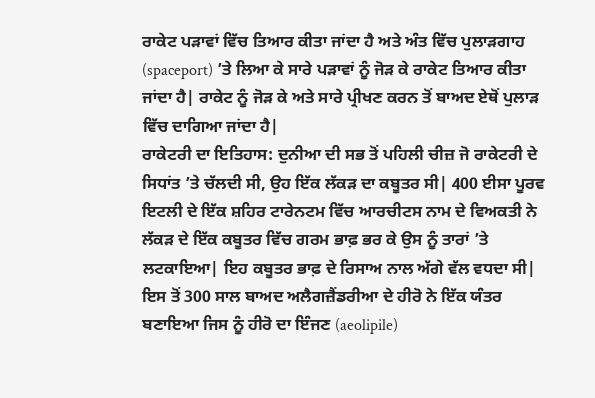ਰਾਕੇਟ ਪੜਾਵਾਂ ਵਿੱਚ ਤਿਆਰ ਕੀਤਾ ਜਾਂਦਾ ਹੈ ਅਤੇ ਅੰਤ ਵਿੱਚ ਪੁਲਾੜਗਾਹ (spaceport) ’ਤੇ ਲਿਆ ਕੇ ਸਾਰੇ ਪੜਾਵਾਂ ਨੂੰ ਜੋੜ ਕੇ ਰਾਕੇਟ ਤਿਆਰ ਕੀਤਾ ਜਾਂਦਾ ਹੈ| ਰਾਕੇਟ ਨੂੰ ਜੋੜ ਕੇ ਅਤੇ ਸਾਰੇ ਪ੍ਰੀਖਣ ਕਰਨ ਤੋਂ ਬਾਅਦ ਏਥੋਂ ਪੁਲਾੜ ਵਿੱਚ ਦਾਗਿਆ ਜਾਂਦਾ ਹੈ|
ਰਾਕੇਟਰੀ ਦਾ ਇਤਿਹਾਸ: ਦੁਨੀਆ ਦੀ ਸਭ ਤੋਂ ਪਹਿਲੀ ਚੀਜ਼ ਜੋ ਰਾਕੇਟਰੀ ਦੇ ਸਿਧਾਂਤ ’ਤੇ ਚੱਲਦੀ ਸੀ, ਉਹ ਇੱਕ ਲੱਕੜ ਦਾ ਕਬੂਤਰ ਸੀ| 400 ਈਸਾ ਪੂਰਵ ਇਟਲੀ ਦੇ ਇੱਕ ਸ਼ਹਿਰ ਟਾਰੇਨਟਮ ਵਿੱਚ ਆਰਚੀਟਸ ਨਾਮ ਦੇ ਵਿਅਕਤੀ ਨੇ ਲੱਕੜ ਦੇ ਇੱਕ ਕਬੂਤਰ ਵਿੱਚ ਗਰਮ ਭਾਫ਼ ਭਰ ਕੇ ਉਸ ਨੂੰ ਤਾਰਾਂ ’ਤੇ ਲਟਕਾਇਆ| ਇਹ ਕਬੂਤਰ ਭਾਫ਼ ਦੇ ਰਿਸਾਅ ਨਾਲ ਅੱਗੇ ਵੱਲ ਵਧਦਾ ਸੀ| ਇਸ ਤੋਂ 300 ਸਾਲ ਬਾਅਦ ਅਲੈਗਜ਼ੈਂਡਰੀਆ ਦੇ ਹੀਰੋ ਨੇ ਇੱਕ ਯੰਤਰ ਬਣਾਇਆ ਜਿਸ ਨੂੰ ਹੀਰੋ ਦਾ ਇੰਜਣ (aeolipile)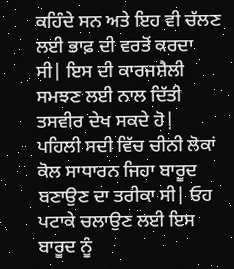ਕਹਿੰਦੇ ਸਨ ਅਤੇ ਇਹ ਵੀ ਚੱਲਣ ਲਈ ਭਾਫ਼ ਦੀ ਵਰਤੋਂ ਕਰਦਾ ਸੀ| ਇਸ ਦੀ ਕਾਰਜਸ਼ੈਲੀ ਸਮਝਣ ਲਈ ਨਾਲ ਦਿੱਤੀ ਤਸਵੀਰ ਦੇਖ ਸਕਦੇ ਹੋ|
ਪਹਿਲੀ ਸਦੀ ਵਿੱਚ ਚੀਨੀ ਲੋਕਾਂ ਕੋਲ ਸਾਧਾਰਨ ਜਿਹਾ ਬਾਰੂਦ ਬਣਾਉਣ ਦਾ ਤਰੀਕਾ ਸੀ| ਓਹ ਪਟਾਕੇ ਚਲਾਉਣ ਲਈ ਇਸ ਬਾਰੂਦ ਨੂੰ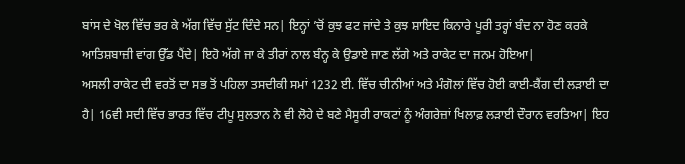ਬਾਂਸ ਦੇ ਖੋਲ ਵਿੱਚ ਭਰ ਕੇ ਅੱਗ ਵਿੱਚ ਸੁੱਟ ਦਿੰਦੇ ਸਨ| ਇਨ੍ਹਾਂ ’ਚੋਂ ਕੁਝ ਫਟ ਜਾਂਦੇ ਤੇ ਕੁਝ ਸ਼ਾਇਦ ਕਿਨਾਰੇ ਪੂਰੀ ਤਰ੍ਹਾਂ ਬੰਦ ਨਾ ਹੋਣ ਕਰਕੇ ਆਤਿਸ਼ਬਾਜ਼ੀ ਵਾਂਗ ਉੱਡ ਪੈਂਦੇ| ਇਹੋ ਅੱਗੇ ਜਾ ਕੇ ਤੀਰਾਂ ਨਾਲ ਬੰਨ੍ਹ ਕੇ ਉਡਾਏ ਜਾਣ ਲੱਗੇ ਅਤੇ ਰਾਕੇਟ ਦਾ ਜਨਮ ਹੋਇਆ|
ਅਸਲੀ ਰਾਕੇਟ ਦੀ ਵਰਤੋਂ ਦਾ ਸਭ ਤੋਂ ਪਹਿਲਾ ਤਸਦੀਕੀ ਸਮਾਂ 1232 ਈ. ਵਿੱਚ ਚੀਨੀਆਂ ਅਤੇ ਮੰਗੋਲਾਂ ਵਿੱਚ ਹੋਈ ਕਾਈ-ਕੈਂਗ ਦੀ ਲੜਾਈ ਦਾ ਹੈ| 16ਵੀ ਸਦੀ ਵਿੱਚ ਭਾਰਤ ਵਿੱਚ ਟੀਪੂ ਸੁਲਤਾਨ ਨੇ ਵੀ ਲੋਹੇ ਦੇ ਬਣੇ ਮੈਸੂਰੀ ਰਾਕਟਾਂ ਨੂੰ ਅੰਗਰੇਜ਼ਾਂ ਖਿਲਾਫ਼ ਲੜਾਈ ਦੌਰਾਨ ਵਰਤਿਆ| ਇਹ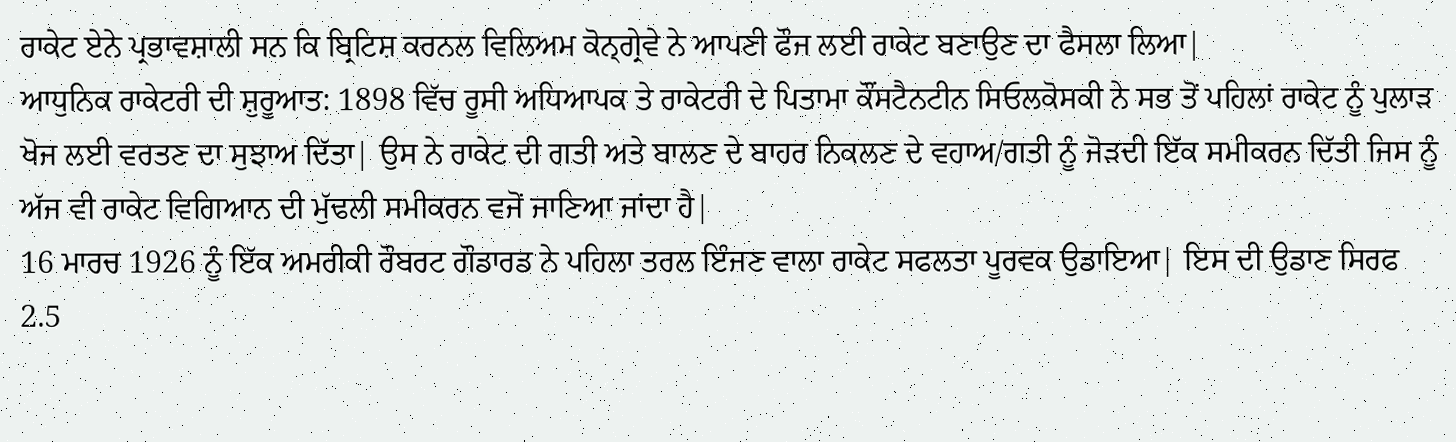ਰਾਕੇਟ ਏਨੇ ਪ੍ਰਭਾਵਸ਼ਾਲੀ ਸਨ ਕਿ ਬ੍ਰਿਟਿਸ਼ ਕਰਨਲ ਵਿਲਿਅਮ ਕੋਨ੍ਗ੍ਰੇਵੇ ਨੇ ਆਪਣੀ ਫੌਜ ਲਈ ਰਾਕੇਟ ਬਣਾਉਣ ਦਾ ਫੈਸਲਾ ਲਿਆ|
ਆਧੁਨਿਕ ਰਾਕੇਟਰੀ ਦੀ ਸ਼ੁਰੂਆਤ: 1898 ਵਿੱਚ ਰੂਸੀ ਅਧਿਆਪਕ ਤੇ ਰਾਕੇਟਰੀ ਦੇ ਪਿਤਾਮਾ ਕੌਂਸਟੈਨਟੀਨ ਸਿਓਲਕੋਸਕੀ ਨੇ ਸਭ ਤੋਂ ਪਹਿਲਾਂ ਰਾਕੇਟ ਨੂੰ ਪੁਲਾੜ ਖੋਜ ਲਈ ਵਰਤਣ ਦਾ ਸੁਝਾਅ ਦਿੱਤਾ| ਉਸ ਨੇ ਰਾਕੇਟ ਦੀ ਗਤੀ ਅਤੇ ਬਾਲਣ ਦੇ ਬਾਹਰ ਨਿਕਲਣ ਦੇ ਵਹਾਅ/ਗਤੀ ਨੂੰ ਜੋੜਦੀ ਇੱਕ ਸਮੀਕਰਨ ਦਿੱਤੀ ਜਿਸ ਨੂੰ ਅੱਜ ਵੀ ਰਾਕੇਟ ਵਿਗਿਆਨ ਦੀ ਮੁੱਢਲੀ ਸਮੀਕਰਨ ਵਜੋਂ ਜਾਣਿਆ ਜਾਂਦਾ ਹੈ|
16 ਮਾਰਚ 1926 ਨੂੰ ਇੱਕ ਅਮਰੀਕੀ ਰੌਬਰਟ ਗੌਡਾਰਡ ਨੇ ਪਹਿਲਾ ਤਰਲ ਇੰਜਣ ਵਾਲਾ ਰਾਕੇਟ ਸਫਲਤਾ ਪੂਰਵਕ ਉਡਾਇਆ| ਇਸ ਦੀ ਉਡਾਣ ਸਿਰਫ 2.5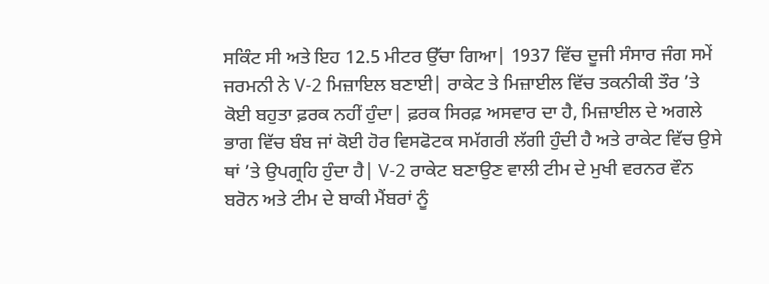ਸਕਿੰਟ ਸੀ ਅਤੇ ਇਹ 12.5 ਮੀਟਰ ਉੱਚਾ ਗਿਆ| 1937 ਵਿੱਚ ਦੂਜੀ ਸੰਸਾਰ ਜੰਗ ਸਮੇਂ ਜਰਮਨੀ ਨੇ V-2 ਮਿਜ਼ਾਇਲ ਬਣਾਈ| ਰਾਕੇਟ ਤੇ ਮਿਜ਼ਾਈਲ ਵਿੱਚ ਤਕਨੀਕੀ ਤੌਰ ’ਤੇ ਕੋਈ ਬਹੁਤਾ ਫ਼ਰਕ ਨਹੀਂ ਹੁੰਦਾ| ਫ਼ਰਕ ਸਿਰਫ਼ ਅਸਵਾਰ ਦਾ ਹੈ, ਮਿਜ਼ਾਈਲ ਦੇ ਅਗਲੇ ਭਾਗ ਵਿੱਚ ਬੰਬ ਜਾਂ ਕੋਈ ਹੋਰ ਵਿਸਫੋਟਕ ਸਮੱਗਰੀ ਲੱਗੀ ਹੁੰਦੀ ਹੈ ਅਤੇ ਰਾਕੇਟ ਵਿੱਚ ਉਸੇ ਥਾਂ ’ਤੇ ਉਪਗ੍ਰਹਿ ਹੁੰਦਾ ਹੈ| V-2 ਰਾਕੇਟ ਬਣਾਉਣ ਵਾਲੀ ਟੀਮ ਦੇ ਮੁਖੀ ਵਰਨਰ ਵੌਨ ਬਰੋਨ ਅਤੇ ਟੀਮ ਦੇ ਬਾਕੀ ਮੈਂਬਰਾਂ ਨੂੰ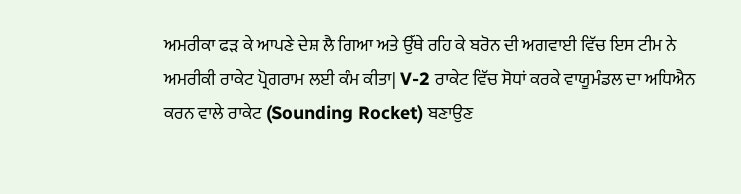ਅਮਰੀਕਾ ਫੜ ਕੇ ਆਪਣੇ ਦੇਸ਼ ਲੈ ਗਿਆ ਅਤੇ ਉੱਥੇ ਰਹਿ ਕੇ ਬਰੋਨ ਦੀ ਅਗਵਾਈ ਵਿੱਚ ਇਸ ਟੀਮ ਨੇ ਅਮਰੀਕੀ ਰਾਕੇਟ ਪ੍ਰੋਗਰਾਮ ਲਈ ਕੰਮ ਕੀਤਾ| V-2 ਰਾਕੇਟ ਵਿੱਚ ਸੋਧਾਂ ਕਰਕੇ ਵਾਯੂਮੰਡਲ ਦਾ ਅਧਿਐਨ ਕਰਨ ਵਾਲੇ ਰਾਕੇਟ (Sounding Rocket) ਬਣਾਉਣ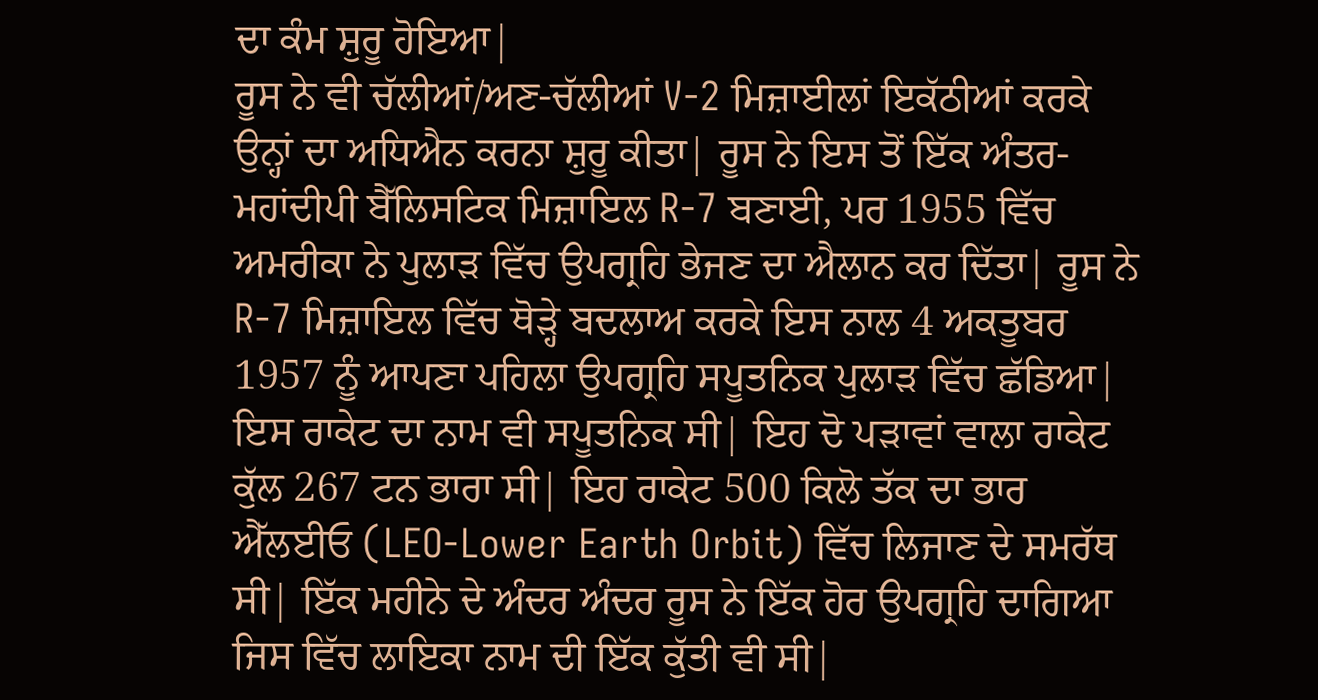ਦਾ ਕੰਮ ਸ਼ੁਰੂ ਹੋਇਆ|
ਰੂਸ ਨੇ ਵੀ ਚੱਲੀਆਂ/ਅਣ-ਚੱਲੀਆਂ V-2 ਮਿਜ਼ਾਈਲਾਂ ਇਕੱਠੀਆਂ ਕਰਕੇ ਉਨ੍ਹਾਂ ਦਾ ਅਧਿਐਨ ਕਰਨਾ ਸ਼ੁਰੂ ਕੀਤਾ| ਰੂਸ ਨੇ ਇਸ ਤੋਂ ਇੱਕ ਅੰਤਰ-ਮਹਾਂਦੀਪੀ ਬੈੱਲਿਸਟਿਕ ਮਿਜ਼ਾਇਲ R-7 ਬਣਾਈ, ਪਰ 1955 ਵਿੱਚ ਅਮਰੀਕਾ ਨੇ ਪੁਲਾੜ ਵਿੱਚ ਉਪਗ੍ਰਹਿ ਭੇਜਣ ਦਾ ਐਲਾਨ ਕਰ ਦਿੱਤਾ| ਰੂਸ ਨੇ R-7 ਮਿਜ਼ਾਇਲ ਵਿੱਚ ਥੋੜ੍ਹੇ ਬਦਲਾਅ ਕਰਕੇ ਇਸ ਨਾਲ 4 ਅਕਤੂਬਰ 1957 ਨੂੰ ਆਪਣਾ ਪਹਿਲਾ ਉਪਗ੍ਰਹਿ ਸਪੂਤਨਿਕ ਪੁਲਾੜ ਵਿੱਚ ਛੱਡਿਆ| ਇਸ ਰਾਕੇਟ ਦਾ ਨਾਮ ਵੀ ਸਪੂਤਨਿਕ ਸੀ| ਇਹ ਦੋ ਪੜਾਵਾਂ ਵਾਲਾ ਰਾਕੇਟ ਕੁੱਲ 267 ਟਨ ਭਾਰਾ ਸੀ| ਇਹ ਰਾਕੇਟ 500 ਕਿਲੋ ਤੱਕ ਦਾ ਭਾਰ ਐੱਲਈਓ (LEO-Lower Earth Orbit) ਵਿੱਚ ਲਿਜਾਣ ਦੇ ਸਮਰੱਥ ਸੀ| ਇੱਕ ਮਹੀਨੇ ਦੇ ਅੰਦਰ ਅੰਦਰ ਰੂਸ ਨੇ ਇੱਕ ਹੋਰ ਉਪਗ੍ਰਹਿ ਦਾਗਿਆ ਜਿਸ ਵਿੱਚ ਲਾਇਕਾ ਨਾਮ ਦੀ ਇੱਕ ਕੁੱਤੀ ਵੀ ਸੀ|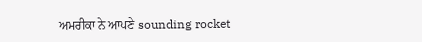ਅਮਰੀਕਾ ਨੇ ਆਪਣੇ sounding rocket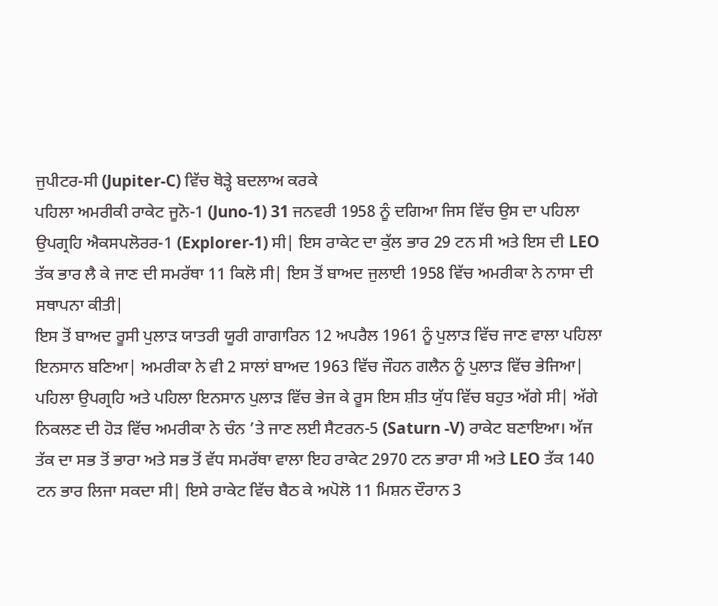ਜੁਪੀਟਰ-ਸੀ (Jupiter-C) ਵਿੱਚ ਥੋੜ੍ਹੇ ਬਦਲਾਅ ਕਰਕੇ
ਪਹਿਲਾ ਅਮਰੀਕੀ ਰਾਕੇਟ ਜੂਨੋ-1 (Juno-1) 31 ਜਨਵਰੀ 1958 ਨੂੰ ਦਗਿਆ ਜਿਸ ਵਿੱਚ ਉਸ ਦਾ ਪਹਿਲਾ ਉਪਗ੍ਰਹਿ ਐਕਸਪਲੋਰਰ-1 (Explorer-1) ਸੀ| ਇਸ ਰਾਕੇਟ ਦਾ ਕੁੱਲ ਭਾਰ 29 ਟਨ ਸੀ ਅਤੇ ਇਸ ਦੀ LEO ਤੱਕ ਭਾਰ ਲੈ ਕੇ ਜਾਣ ਦੀ ਸਮਰੱਥਾ 11 ਕਿਲੋ ਸੀ| ਇਸ ਤੋਂ ਬਾਅਦ ਜੁਲਾਈ 1958 ਵਿੱਚ ਅਮਰੀਕਾ ਨੇ ਨਾਸਾ ਦੀ ਸਥਾਪਨਾ ਕੀਤੀ|
ਇਸ ਤੋਂ ਬਾਅਦ ਰੂਸੀ ਪੁਲਾੜ ਯਾਤਰੀ ਯੂਰੀ ਗਾਗਾਰਿਨ 12 ਅਪਰੈਲ 1961 ਨੂੰ ਪੁਲਾੜ ਵਿੱਚ ਜਾਣ ਵਾਲਾ ਪਹਿਲਾ ਇਨਸਾਨ ਬਣਿਆ| ਅਮਰੀਕਾ ਨੇ ਵੀ 2 ਸਾਲਾਂ ਬਾਅਦ 1963 ਵਿੱਚ ਜੌਹਨ ਗਲੈਨ ਨੂੰ ਪੁਲਾੜ ਵਿੱਚ ਭੇਜਿਆ|
ਪਹਿਲਾ ਉਪਗ੍ਰਹਿ ਅਤੇ ਪਹਿਲਾ ਇਨਸਾਨ ਪੁਲਾੜ ਵਿੱਚ ਭੇਜ ਕੇ ਰੂਸ ਇਸ ਸ਼ੀਤ ਯੁੱਧ ਵਿੱਚ ਬਹੁਤ ਅੱਗੇ ਸੀ| ਅੱਗੇ ਨਿਕਲਣ ਦੀ ਹੋੜ ਵਿੱਚ ਅਮਰੀਕਾ ਨੇ ਚੰਨ ’ਤੇ ਜਾਣ ਲਈ ਸੈਟਰਨ-5 (Saturn -V) ਰਾਕੇਟ ਬਣਾਇਆ। ਅੱਜ ਤੱਕ ਦਾ ਸਭ ਤੋਂ ਭਾਰਾ ਅਤੇ ਸਭ ਤੋਂ ਵੱਧ ਸਮਰੱਥਾ ਵਾਲਾ ਇਹ ਰਾਕੇਟ 2970 ਟਨ ਭਾਰਾ ਸੀ ਅਤੇ LEO ਤੱਕ 140 ਟਨ ਭਾਰ ਲਿਜਾ ਸਕਦਾ ਸੀ| ਇਸੇ ਰਾਕੇਟ ਵਿੱਚ ਬੈਠ ਕੇ ਅਪੋਲੋ 11 ਮਿਸ਼ਨ ਦੌਰਾਨ 3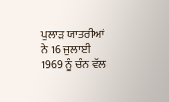ਪੁਲਾੜ ਯਾਤਰੀਆਂ ਨੇ 16 ਜੁਲਾਈ 1969 ਨੂੰ ਚੰਨ ਵੱਲ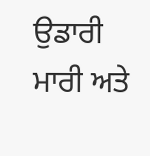ਉਡਾਰੀ ਮਾਰੀ ਅਤੇ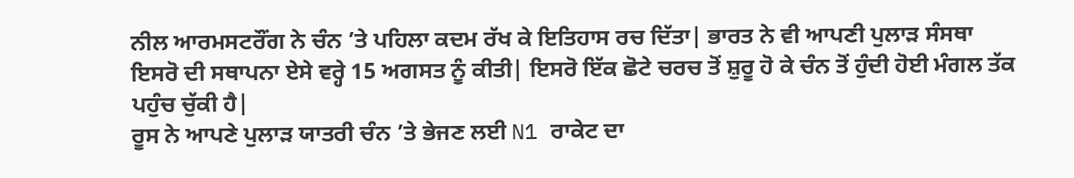ਨੀਲ ਆਰਮਸਟਰੌਂਗ ਨੇ ਚੰਨ ’ਤੇ ਪਹਿਲਾ ਕਦਮ ਰੱਖ ਕੇ ਇਤਿਹਾਸ ਰਚ ਦਿੱਤਾ| ਭਾਰਤ ਨੇ ਵੀ ਆਪਣੀ ਪੁਲਾੜ ਸੰਸਥਾ ਇਸਰੋ ਦੀ ਸਥਾਪਨਾ ਏਸੇ ਵਰ੍ਹੇ 15 ਅਗਸਤ ਨੂੰ ਕੀਤੀ| ਇਸਰੋ ਇੱਕ ਛੋਟੇ ਚਰਚ ਤੋਂ ਸ਼ੁਰੂ ਹੋ ਕੇ ਚੰਨ ਤੋਂ ਹੁੰਦੀ ਹੋਈ ਮੰਗਲ ਤੱਕ ਪਹੁੰਚ ਚੁੱਕੀ ਹੈ|
ਰੂਸ ਨੇ ਆਪਣੇ ਪੁਲਾੜ ਯਾਤਰੀ ਚੰਨ ’ਤੇ ਭੇਜਣ ਲਈ N1 ਰਾਕੇਟ ਦਾ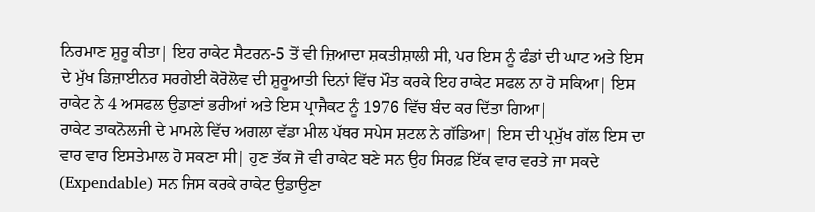ਨਿਰਮਾਣ ਸ਼ੁਰੂ ਕੀਤਾ| ਇਹ ਰਾਕੇਟ ਸੈਟਰਨ-5 ਤੋਂ ਵੀ ਜ਼ਿਆਦਾ ਸ਼ਕਤੀਸ਼ਾਲੀ ਸੀ, ਪਰ ਇਸ ਨੂੰ ਫੰਡਾਂ ਦੀ ਘਾਟ ਅਤੇ ਇਸ ਦੇ ਮੁੱਖ ਡਿਜ਼ਾਈਨਰ ਸਰਗੇਈ ਕੋਰੋਲੋਵ ਦੀ ਸ਼ੁਰੂਆਤੀ ਦਿਨਾਂ ਵਿੱਚ ਮੌਤ ਕਰਕੇ ਇਹ ਰਾਕੇਟ ਸਫਲ ਨਾ ਹੋ ਸਕਿਆ| ਇਸ ਰਾਕੇਟ ਨੇ 4 ਅਸਫਲ ਉਡਾਣਾਂ ਭਰੀਆਂ ਅਤੇ ਇਸ ਪ੍ਰਾਜੈਕਟ ਨੂੰ 1976 ਵਿੱਚ ਬੰਦ ਕਰ ਦਿੱਤਾ ਗਿਆ|
ਰਾਕੇਟ ਤਾਕਨੋਲਜੀ ਦੇ ਮਾਮਲੇ ਵਿੱਚ ਅਗਲਾ ਵੱਡਾ ਮੀਲ ਪੱਥਰ ਸਪੇਸ ਸ਼ਟਲ ਨੇ ਗੱਡਿਆ| ਇਸ ਦੀ ਪ੍ਰਮੁੱਖ ਗੱਲ ਇਸ ਦਾ ਵਾਰ ਵਾਰ ਇਸਤੇਮਾਲ ਹੋ ਸਕਣਾ ਸੀ| ਹੁਣ ਤੱਕ ਜੋ ਵੀ ਰਾਕੇਟ ਬਣੇ ਸਨ ਉਹ ਸਿਰਫ਼ ਇੱਕ ਵਾਰ ਵਰਤੇ ਜਾ ਸਕਦੇ (Expendable) ਸਨ ਜਿਸ ਕਰਕੇ ਰਾਕੇਟ ਉਡਾਉਣਾ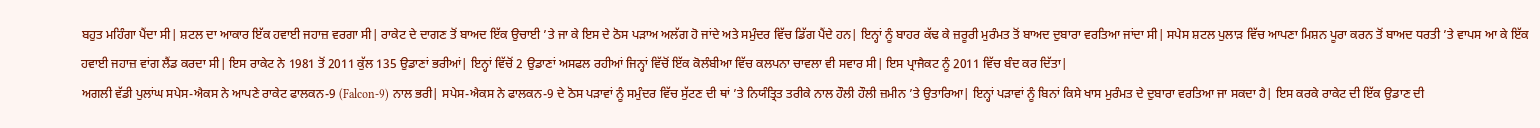ਬਹੁਤ ਮਹਿੰਗਾ ਪੈਂਦਾ ਸੀ| ਸ਼ਟਲ ਦਾ ਆਕਾਰ ਇੱਕ ਹਵਾਈ ਜਹਾਜ਼ ਵਰਗਾ ਸੀ| ਰਾਕੇਟ ਦੇ ਦਾਗਣ ਤੋਂ ਬਾਅਦ ਇੱਕ ਉਚਾਈ ’ਤੇ ਜਾ ਕੇ ਇਸ ਦੇ ਠੋਸ ਪੜਾਅ ਅਲੱਗ ਹੋ ਜਾਂਦੇ ਅਤੇ ਸਮੁੰਦਰ ਵਿੱਚ ਡਿੱਗ ਪੈਂਦੇ ਹਨ| ਇਨ੍ਹਾਂ ਨੂੰ ਬਾਹਰ ਕੱਢ ਕੇ ਜ਼ਰੂਰੀ ਮੁਰੰਮਤ ਤੋਂ ਬਾਅਦ ਦੁਬਾਰਾ ਵਰਤਿਆ ਜਾਂਦਾ ਸੀ| ਸਪੇਸ ਸ਼ਟਲ ਪੁਲਾੜ ਵਿੱਚ ਆਪਣਾ ਮਿਸ਼ਨ ਪੂਰਾ ਕਰਨ ਤੋਂ ਬਾਅਦ ਧਰਤੀ ’ਤੇ ਵਾਪਸ ਆ ਕੇ ਇੱਕ ਹਵਾਈ ਜਹਾਜ਼ ਵਾਂਗ ਲੈਂਡ ਕਰਦਾ ਸੀ| ਇਸ ਰਾਕੇਟ ਨੇ 1981 ਤੋਂ 2011 ਕੁੱਲ 135 ਉਡਾਣਾਂ ਭਰੀਆਂ| ਇਨ੍ਹਾਂ ਵਿੱਚੋਂ 2 ਉਡਾਣਾਂ ਅਸਫਲ ਰਹੀਆਂ ਜਿਨ੍ਹਾਂ ਵਿੱਚੋਂ ਇੱਕ ਕੋਲੰਬੀਆ ਵਿੱਚ ਕਲਪਨਾ ਚਾਵਲਾ ਵੀ ਸਵਾਰ ਸੀ| ਇਸ ਪ੍ਰਾਜੈਕਟ ਨੂੰ 2011 ਵਿੱਚ ਬੰਦ ਕਰ ਦਿੱਤਾ|
ਅਗਲੀ ਵੱਡੀ ਪੁਲਾਂਘ ਸਪੇਸ-ਐਕਸ ਨੇ ਆਪਣੇ ਰਾਕੇਟ ਫਾਲਕਨ-9 (Falcon-9) ਨਾਲ ਭਰੀ| ਸਪੇਸ-ਐਕਸ ਨੇ ਫਾਲਕਨ-9 ਦੇ ਠੋਸ ਪੜਾਵਾਂ ਨੂੰ ਸਮੁੰਦਰ ਵਿੱਚ ਸੁੱਟਣ ਦੀ ਥਾਂ ’ਤੇ ਨਿਯੰਤ੍ਰਿਤ ਤਰੀਕੇ ਨਾਲ ਹੌਲੀ ਹੌਲੀ ਜ਼ਮੀਨ ’ਤੇ ਉਤਾਰਿਆ| ਇਨ੍ਹਾਂ ਪੜਾਵਾਂ ਨੂੰ ਬਿਨਾਂ ਕਿਸੇ ਖਾਸ ਮੁਰੰਮਤ ਦੇ ਦੁਬਾਰਾ ਵਰਤਿਆ ਜਾ ਸਕਦਾ ਹੈ| ਇਸ ਕਰਕੇ ਰਾਕੇਟ ਦੀ ਇੱਕ ਉਡਾਣ ਦੀ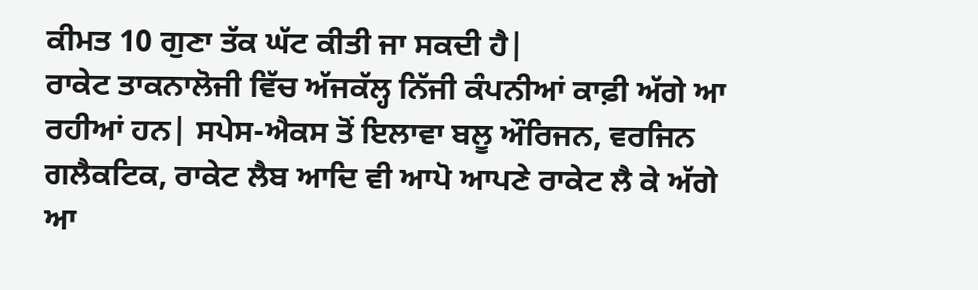ਕੀਮਤ 10 ਗੁਣਾ ਤੱਕ ਘੱਟ ਕੀਤੀ ਜਾ ਸਕਦੀ ਹੈ|
ਰਾਕੇਟ ਤਾਕਨਾਲੋਜੀ ਵਿੱਚ ਅੱਜਕੱਲ੍ਹ ਨਿੱਜੀ ਕੰਪਨੀਆਂ ਕਾਫ਼ੀ ਅੱਗੇ ਆ ਰਹੀਆਂ ਹਨ| ਸਪੇਸ-ਐਕਸ ਤੋਂ ਇਲਾਵਾ ਬਲੂ ਔਰਿਜਨ, ਵਰਜਿਨ ਗਲੈਕਟਿਕ, ਰਾਕੇਟ ਲੈਬ ਆਦਿ ਵੀ ਆਪੋ ਆਪਣੇ ਰਾਕੇਟ ਲੈ ਕੇ ਅੱਗੇ ਆ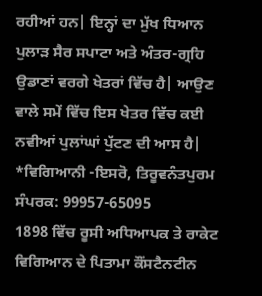ਰਹੀਆਂ ਹਨ| ਇਨ੍ਹਾਂ ਦਾ ਮੁੱਖ ਧਿਆਨ ਪੁਲਾੜ ਸੈਰ ਸਪਾਟਾ ਅਤੇ ਅੰਤਰ-ਗ੍ਰਹਿ ਉਡਾਣਾਂ ਵਰਗੇ ਖੇਤਰਾਂ ਵਿੱਚ ਹੈ| ਆਉਣ ਵਾਲੇ ਸਮੇਂ ਵਿੱਚ ਇਸ ਖੇਤਰ ਵਿੱਚ ਕਈ ਨਵੀਆਂ ਪੁਲਾਂਘਾਂ ਪੁੱਟਣ ਦੀ ਆਸ ਹੈ|
*ਵਿਗਿਆਨੀ -ਇਸਰੋ, ਤਿਰੂਵਨੰਤਪੁਰਮ
ਸੰਪਰਕ: 99957-65095
1898 ਵਿੱਚ ਰੂਸੀ ਅਧਿਆਪਕ ਤੇ ਰਾਕੇਟ ਵਿਗਿਆਨ ਦੇ ਪਿਤਾਮਾ ਕੌਂਸਟੈਨਟੀਨ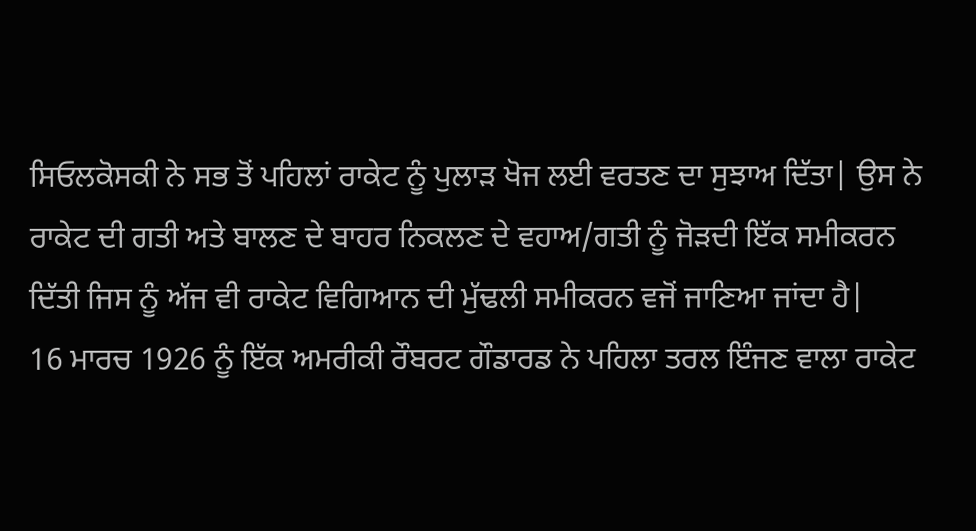ਸਿਓਲਕੋਸਕੀ ਨੇ ਸਭ ਤੋਂ ਪਹਿਲਾਂ ਰਾਕੇਟ ਨੂੰ ਪੁਲਾੜ ਖੋਜ ਲਈ ਵਰਤਣ ਦਾ ਸੁਝਾਅ ਦਿੱਤਾ| ਉਸ ਨੇ ਰਾਕੇਟ ਦੀ ਗਤੀ ਅਤੇ ਬਾਲਣ ਦੇ ਬਾਹਰ ਨਿਕਲਣ ਦੇ ਵਹਾਅ/ਗਤੀ ਨੂੰ ਜੋੜਦੀ ਇੱਕ ਸਮੀਕਰਨ ਦਿੱਤੀ ਜਿਸ ਨੂੰ ਅੱਜ ਵੀ ਰਾਕੇਟ ਵਿਗਿਆਨ ਦੀ ਮੁੱਢਲੀ ਸਮੀਕਰਨ ਵਜੋਂ ਜਾਣਿਆ ਜਾਂਦਾ ਹੈ|
16 ਮਾਰਚ 1926 ਨੂੰ ਇੱਕ ਅਮਰੀਕੀ ਰੌਬਰਟ ਗੌਡਾਰਡ ਨੇ ਪਹਿਲਾ ਤਰਲ ਇੰਜਣ ਵਾਲਾ ਰਾਕੇਟ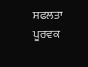ਸਫਲਤਾ ਪੂਰਵਕ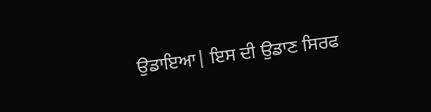ਉਡਾਇਆ| ਇਸ ਦੀ ਉਡਾਣ ਸਿਰਫ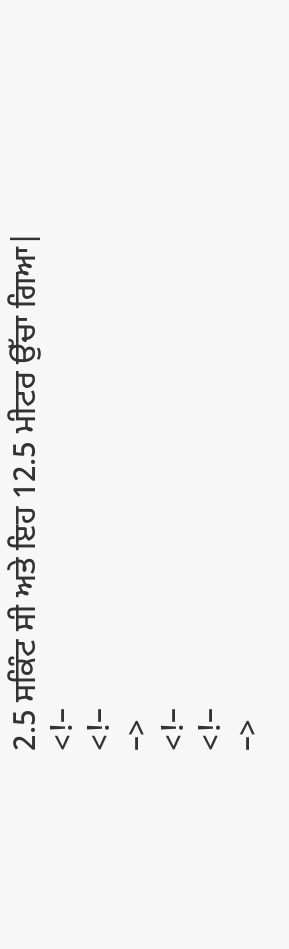2.5 ਸਕਿੰਟ ਸੀ ਅਤੇ ਇਹ 12.5 ਮੀਟਰ ਉੱਚਾ ਗਿਆ|
<!–
<!–
–>
<!–
<!–
–>